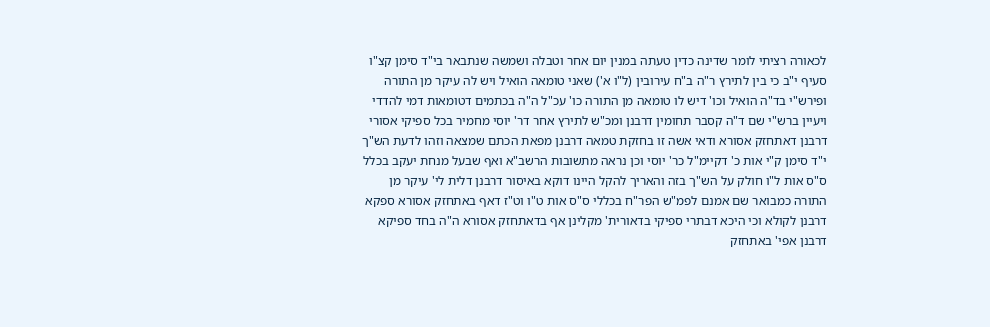לכאורה רציתי לומר שדינה כדין טעתה במנין יום אחר וטבלה ושמשה שנתבאר בי"ד סימן קצ"ו סעיף י"ב כי בין לתירץ ר"ה ב"ח עירובין (ל"ו א') שאני טומאה הואיל ויש לה עיקר מן התורה ופירש"י בד"ה הואיל וכו' דיש לו טומאה מן התורה כו' עכ"ל ה"ה בכתמים דטומאות דמי להדדי ויעיין ברש"י שם ד"ה קסבר תחומין דרבנן ומכ"ש לתירץ אחר דר' יוסי מחמיר בכל ספיקי אסורי דרבנן דאתחזק אסורא ודאי אשה זו בחזקת טמאה דרבנן מפאת הכתם שמצאה וזהו לדעת הש"ך י"ד סימן ק"י אות כ' דקיימ"ל כר' יוסי וכן נראה מתשובות הרשב"א ואף שבעל מנחת יעקב בכלל ס"ס אות ל"ו חולק על הש"ך בזה והאריך להקל היינו דוקא באיסור דרבנן דלית לי' עיקר מן התורה כמבואר שם אמנם לפמ"ש הפר"ח בכללי ס"ס אות ט"ו וט"ז דאף באתחזק אסורא ספקא דרבנן לקולא וכי היכא דבתרי ספיקי בדאורית' מקלינן אף בדאתחזק אסורא ה"ה בחד ספיקא דרבנן אפי' באתחזק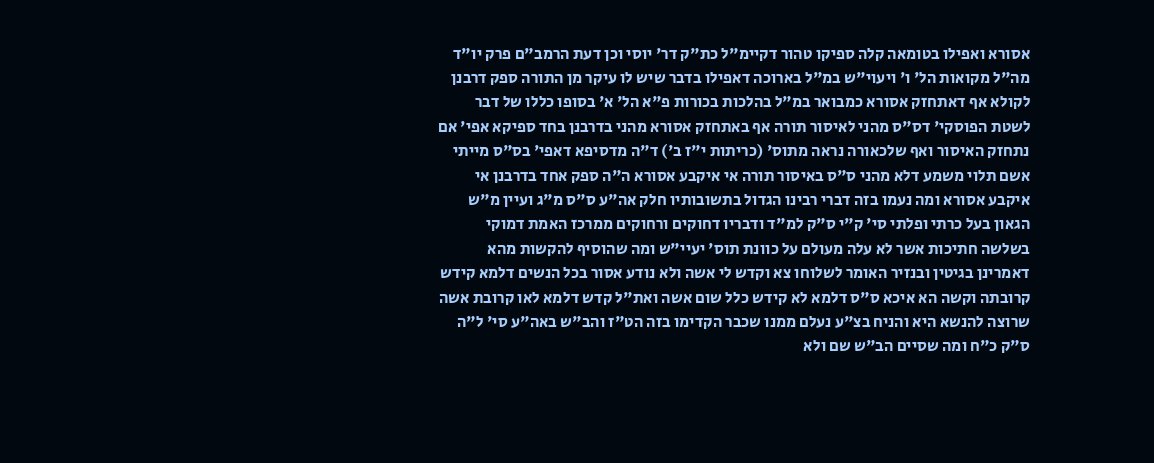אסורא ואפילו בטומאה קלה ספיקו טהור דקיימ"ל כת"ק דר' יוסי וכן דעת הרמב"ם פרק יו"ד מה"ל מקואות הל' ו' ויעוי"ש במ"ל בארוכה דאפילו בדבר שיש לו עיקר מן התורה ספק דרבנן לקולא אף דאתחזק אסורא כמבואר במ"ל בהלכות בכורות פ"א הל' א' בסופו כללו של דבר לשטת הפוסקי' דס"ס מהני לאיסור תורה אף באתחזק אסורא מהני בדרבנן בחד ספיקא אפי' אם נתחזק האיסור ואף שלכאורה נראה מתוס' (כריתות י"ז ב') ד"ה מדסיפא דאפי' בס"ס מייתי אשם תלוי משמע דלא מהני ס"ס באיסור תורה אי איקבע אסורא ה"ה ספק אחד בדרבנן אי איקבע אסורא ומה נעמו בזה דברי רבינו הגדול בתשובותיו חלק אה"ע ס"ס מ"ג ועיין מ"ש הגאון בעל כרתי ופלתי סי' ק"י ס"ק למ"ד ודבריו דחוקים ורחוקים ממרכז האמת דמוקי בשלשה חתיכות אשר לא עלה מעולם על כוונת תוס' יעיי"ש ומה שהוסיף להקשות מהא דאמרינן בגיטין ובנזיר האומר לשלוחו צא וקדש לי אשה ולא נודע אסור בכל הנשים דלמא קידש קרובתה וקשה הא איכא ס"ס דלמא לא קידש כלל שום אשה ואת"ל קדש דלמא לאו קרובת אשה שרוצה להנשא היא והניח בצ"ע נעלם ממנו שכבר הקדימו בזה הט"ז והב"ש באה"ע סי' ל"ה ס"ק כ"ח ומה שסיים הב"ש שם ולא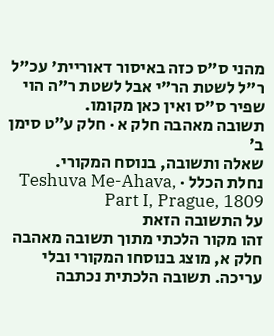מהני ס"ס כזה באיסור דאוריית' עכ"ל ר"ל לשטת הר"י אבל לשטת ר"ה הוי שפיר ס"ס ואין כאן מקומו.
תשובה מאהבה חלק א · חלק ע״ט סימן ב׳
שאלה ותשובה, בנוסח המקורי.
נחלת הכלל · Teshuva Me-Ahava, Part I, Prague, 1809
על התשובה הזאת
זהו מקור הלכתי מתוך תשובה מאהבה חלק א, מוצג בנוסחו המקורי ובלי עריכה. תשובה הלכתית נכתבה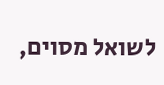לשואל מסוים,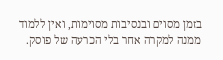בזמן מסוים ובנסיבות מסוימות, ואין ללמוד ממנה למקרה אחר בלי הכרעה של פוסק.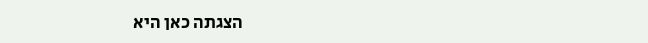הצגתה כאן היא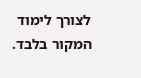לצורך לימוד המקור בלבד.